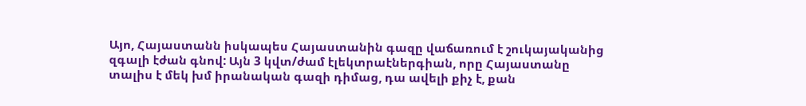Այո, Հայաստանն իսկապես Հայաստանին գազը վաճառում է շուկայականից զգալի էժան գնով: Այն 3 կվտ/ժամ էլեկտրաէներգիան, որը Հայաստանը տալիս է մեկ խմ իրանական գազի դիմաց, դա ավելի քիչ է, քան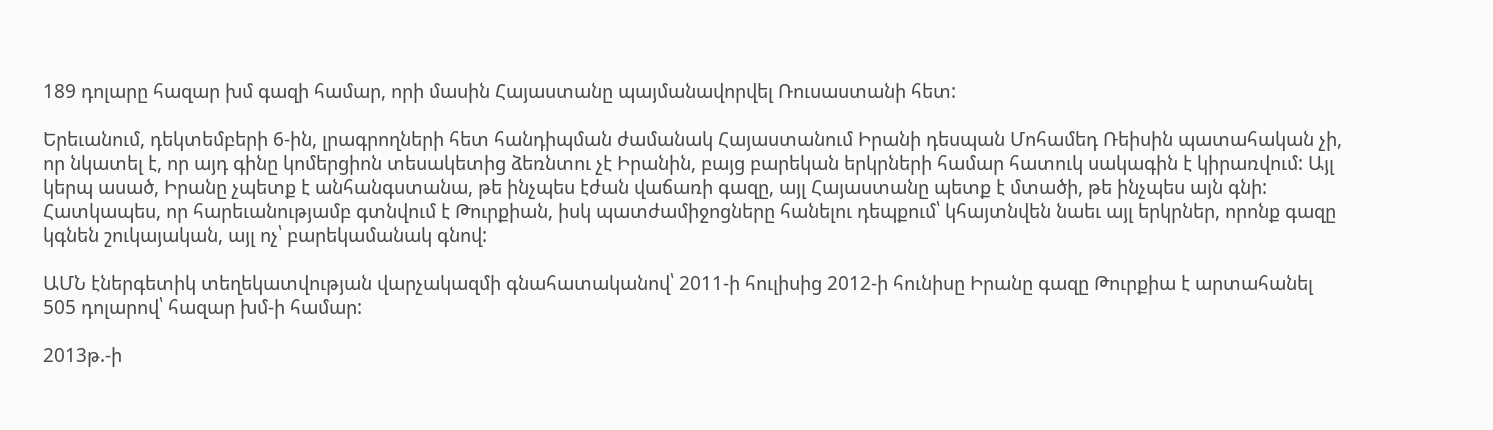189 դոլարը հազար խմ գազի համար, որի մասին Հայաստանը պայմանավորվել Ռուսաստանի հետ:

Երեւանում, դեկտեմբերի 6-ին, լրագրողների հետ հանդիպման ժամանակ Հայաստանում Իրանի դեսպան Մոհամեդ Ռեիսին պատահական չի, որ նկատել է, որ այդ գինը կոմերցիոն տեսակետից ձեռնտու չէ Իրանին, բայց բարեկան երկրների համար հատուկ սակագին է կիրառվում: Այլ կերպ ասած, Իրանը չպետք է անհանգստանա, թե ինչպես էժան վաճառի գազը, այլ Հայաստանը պետք է մտածի, թե ինչպես այն գնի: Հատկապես, որ հարեւանությամբ գտնվում է Թուրքիան, իսկ պատժամիջոցները հանելու դեպքում՝ կհայտնվեն նաեւ այլ երկրներ, որոնք գազը կգնեն շուկայական, այլ ոչ՝ բարեկամանակ գնով:

ԱՄՆ էներգետիկ տեղեկատվության վարչակազմի գնահատականով՝ 2011-ի հուլիսից 2012-ի հունիսը Իրանը գազը Թուրքիա է արտահանել 505 դոլարով՝ հազար խմ-ի համար:

2013թ.-ի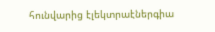հունվարից էլեկտրաէներգիա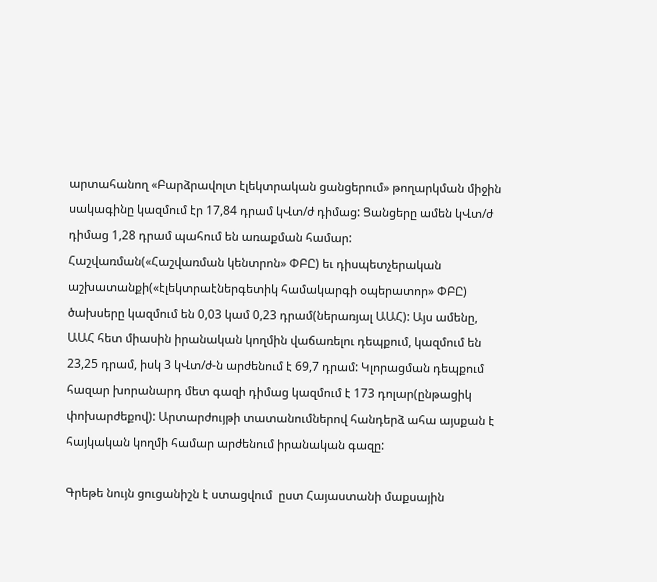արտահանող «Բարձրավոլտ էլեկտրական ցանցերում» թողարկման միջին սակագինը կազմում էր 17,84 դրամ կՎտ/ժ դիմաց: Ցանցերը ամեն կՎտ/ժ դիմաց 1,28 դրամ պահում են առաքման համար: Հաշվառման(«Հաշվառման կենտրոն» ՓԲԸ) եւ դիսպետչերական աշխատանքի(«էլեկտրաէներգետիկ համակարգի օպերատոր» ՓԲԸ) ծախսերը կազմում են 0,03 կամ 0,23 դրամ(ներառյալ ԱԱՀ): Այս ամենը, ԱԱՀ հետ միասին իրանական կողմին վաճառելու դեպքում, կազմում են 23,25 դրամ, իսկ 3 կՎտ/ժ-ն արժենում է 69,7 դրամ: Կլորացման դեպքում հազար խորանարդ մետ գազի դիմաց կազմում է 173 դոլար(ընթացիկ փոխարժեքով): Արտարժույթի տատանումներով հանդերձ ահա այսքան է հայկական կողմի համար արժենում իրանական գազը:

Գրեթե նույն ցուցանիշն է ստացվում  ըստ Հայաստանի մաքսային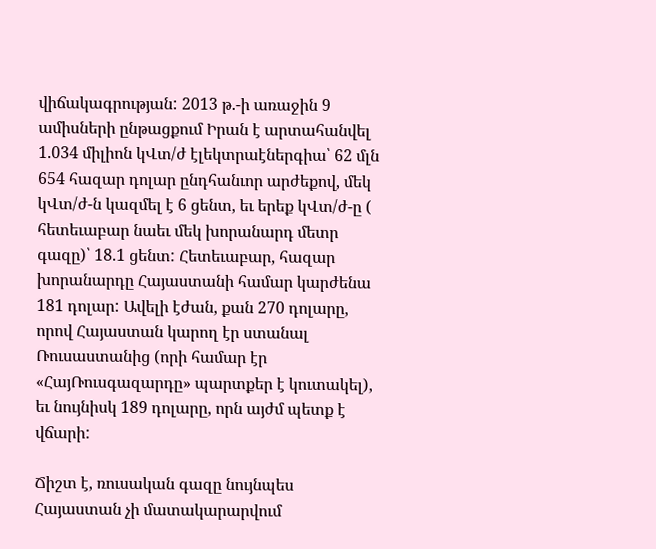վիճակագրության: 2013 թ.-ի առաջին 9 ամիսների ընթացքում Իրան է արտահանվել 1.034 միլիոն կՎտ/ժ էլեկտրաէներգիա՝ 62 մլն 654 հազար դոլար ընդհանւոր արժեքով, մեկ կՎտ/ժ-ն կազմել է 6 ցենտ, եւ երեք կՎտ/ժ-ը ( հետեւաբար նաեւ մեկ խորանարդ մետր գազը)՝ 18.1 ցենտ: Հետեւաբար, հազար խորանարդը Հայաստանի համար կարժենա 181 դոլար: Ավելի էժան, քան 270 դոլարը, որով Հայաստան կարող էր ստանալ Ռուսաստանից (որի համար էր «ՀայՌուսգազարդը» պարտքեր է կուտակել), եւ նույնիսկ 189 դոլարը, որն այժմ պետք է վճարի:

Ճիշտ է, ռուսական գազը նույնպես Հայաստան չի մատակարարվում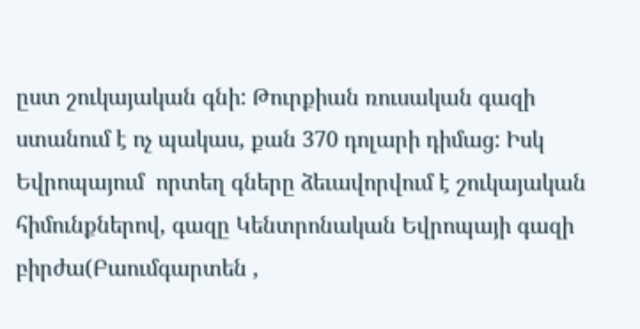ըստ շուկայական գնի: Թուրքիան ռուսական գազի ստանում է ոչ պակաս, քան 370 դոլարի դիմաց: Իսկ Եվրոպայում  որտեղ գները ձեւավորվում է շուկայական հիմունքներով, գազը Կենտրոնական Եվրոպայի գազի բիրժա(Բաումգարտեն ,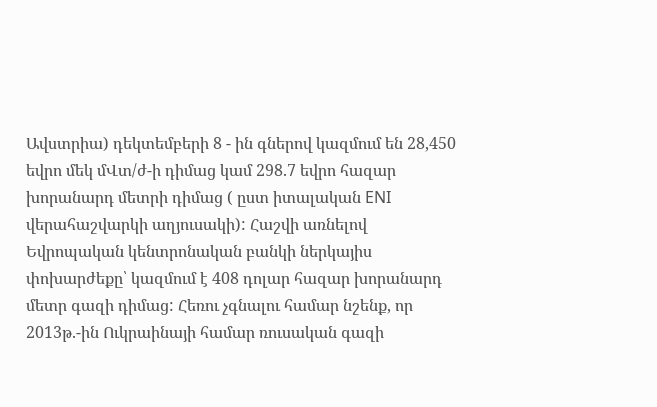Ավստրիա) դեկտեմբերի 8 - ին գներով կազմում են 28,450 եվրո մեկ մՎտ/ժ-ի դիմաց կամ 298.7 եվրո հազար խորանարդ մետրի դիմաց ( ըստ իտալական ENI վերահաշվարկի աղյուսակի): Հաշվի առնելով Եվրոպական կենտրոնական բանկի ներկայիս փոխարժեքը՝ կազմում է 408 դոլար հազար խորանարդ մետր գազի դիմաց: Հեռու չգնալու համար նշենք, որ 2013թ.-ին Ուկրաինայի համար ռուսական գազի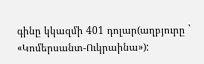գինը կկազմի 401 դոլար(աղբյուրը ` «Կոմերսանտ-Ուկրաինա»):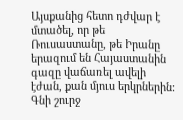Այսքանից հետո դժվար է մտածել, որ թե Ռուսաստանը, թե Իրանը երազում են Հայաստանին գազը վաճառել ավելի էժան, քան մյուս երկրներին: Գնի շուրջ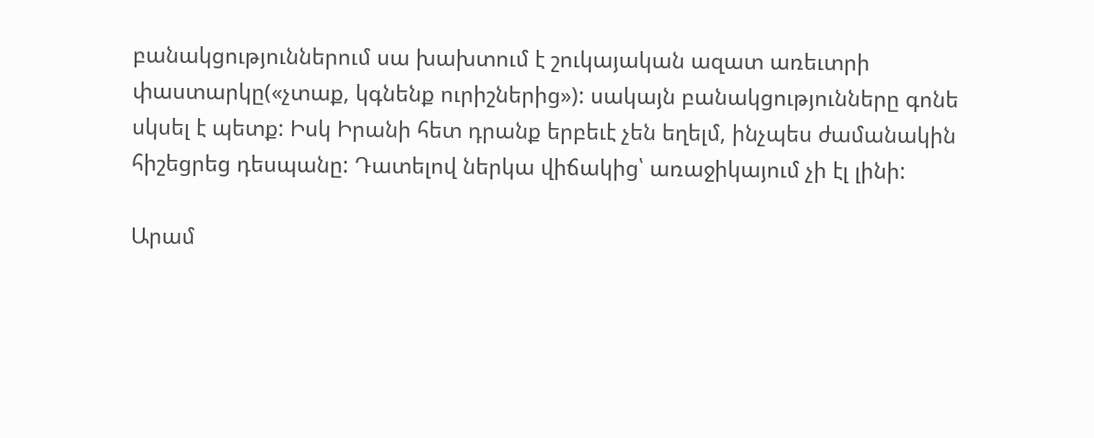բանակցություններում սա խախտում է շուկայական ազատ առեւտրի փաստարկը(«չտաք, կգնենք ուրիշներից»): սակայն բանակցությունները գոնե սկսել է պետք: Իսկ Իրանի հետ դրանք երբեւէ չեն եղելմ, ինչպես ժամանակին հիշեցրեց դեսպանը: Դատելով ներկա վիճակից՝ առաջիկայում չի էլ լինի:

Արամ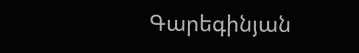Գարեգինյան